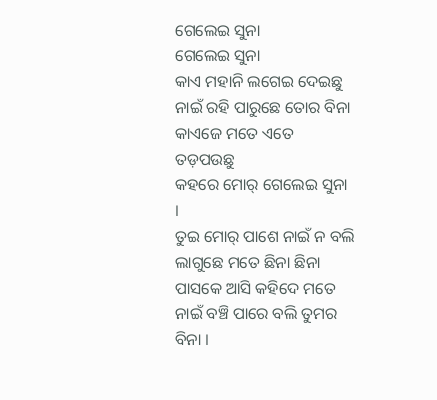ଗେଲେଇ ସୁନା
ଗେଲେଇ ସୁନା
କାଏ ମହାନି ଲଗେଇ ଦେଇଛୁ
ନାଇଁ ରହି ପାରୁଛେ ତୋର ବିନା
କାଏଜେ ମତେ ଏତେ ତଡ଼ପଉଛୁ
କହରେ ମୋର୍ ଗେଲେଇ ସୁନା ।
ତୁଇ ମୋର୍ ପାଶେ ନାଇଁ ନ ବଲି
ଲାଗୁଛେ ମତେ ଛିନା ଛିନା
ପାସକେ ଆସି କହିଦେ ମତେ
ନାଇଁ ବଞ୍ଚି ପାରେ ବଲି ତୁମର ବିନା ।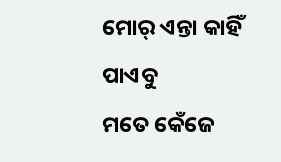ମୋର୍ ଏନ୍ତା କାହିଁ ପାଏବୁ
ମତେ କେଁଜେ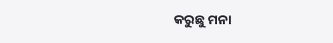କରୁଛୁ ମନା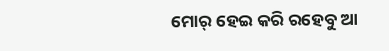ମୋର୍ ହେଇ କରି ରହେବୁ ଆ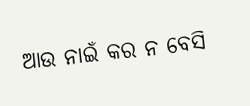ଆଉ ନାଇଁ କର ନ ବେସି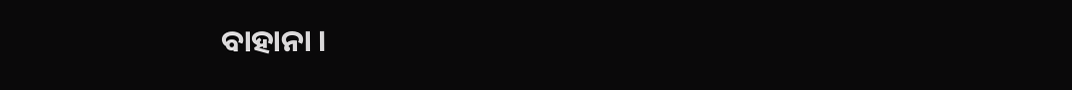ବାହାନା ।